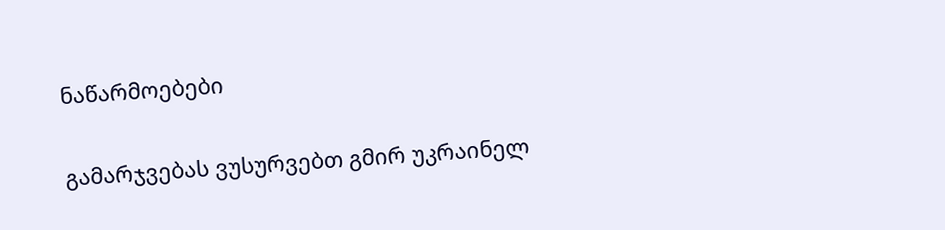ნაწარმოებები


გამარჯვებას ვუსურვებთ გმირ უკრაინელ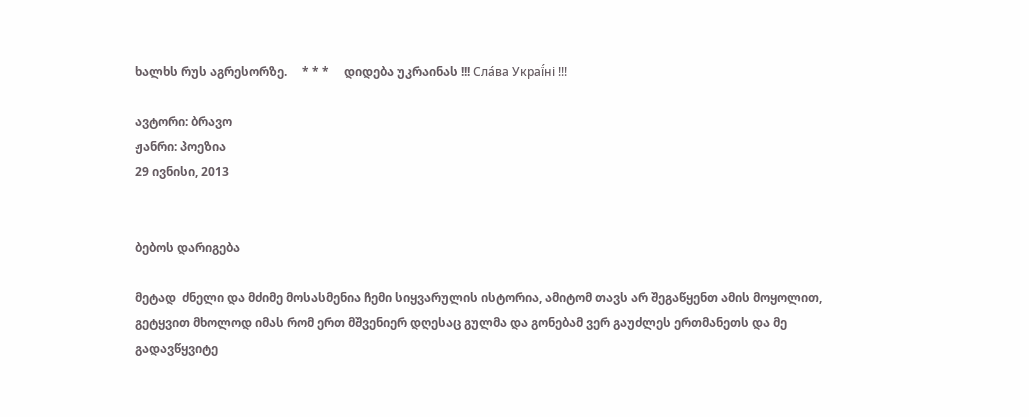ხალხს რუს აგრესორზე.     * * *     დიდება უკრაინას !!! Сла́ва Украї́ні !!!

ავტორი: ბრავო
ჟანრი: პოეზია
29 ივნისი, 2013


ბებოს დარიგება

მეტად  ძნელი და მძიმე მოსასმენია ჩემი სიყვარულის ისტორია, ამიტომ თავს არ შეგაწყენთ ამის მოყოლით, გეტყვით მხოლოდ იმას რომ ერთ მშვენიერ დღესაც გულმა და გონებამ ვერ გაუძლეს ერთმანეთს და მე გადავწყვიტე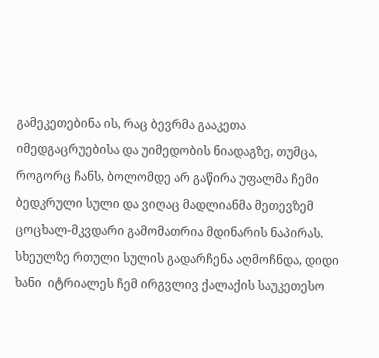გამეკეთებინა ის, რაც ბევრმა გააკეთა იმედგაცრუებისა და უიმედობის ნიადაგზე, თუმცა, როგორც ჩანს, ბოლომდე არ გაწირა უფალმა ჩემი ბედკრული სული და ვიღაც მადლიანმა მეთევზემ ცოცხალ-მკვდარი გამომათრია მდინარის ნაპირას. სხეულზე რთული სულის გადარჩენა აღმოჩნდა, დიდი ხანი  იტრიალეს ჩემ ირგვლივ ქალაქის საუკეთესო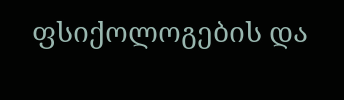ფსიქოლოგების და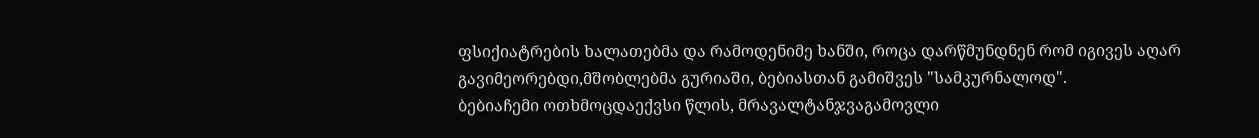ფსიქიატრების ხალათებმა და რამოდენიმე ხანში, როცა დარწმუნდნენ რომ იგივეს აღარ გავიმეორებდი,მშობლებმა გურიაში, ბებიასთან გამიშვეს "სამკურნალოდ".
ბებიაჩემი ოთხმოცდაექვსი წლის, მრავალტანჯვაგამოვლი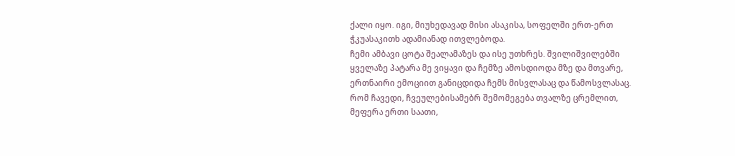ქალი იყო. იგი, მიუხედავად მისი ასაკისა, სოფელში ერთ-ერთ ჭკუასაკითხ ადამიანად ითვლებოდა.
ჩემი ამბავი ცოტა შეალამაზეს და ისე უთხრეს. შვილიშვილებში ყველაზე პატარა მე ვიყავი და ჩემზე ამოსდიოდა მზე და მთვარე, ერთნაირი ემოციით განიცდიდა ჩემს მისვლასაც და წამოსვლასაც.
რომ ჩავედი, ჩვეულებისამებრ შემომეგება თვალზე ცრემლით, მეფერა ერთი საათი,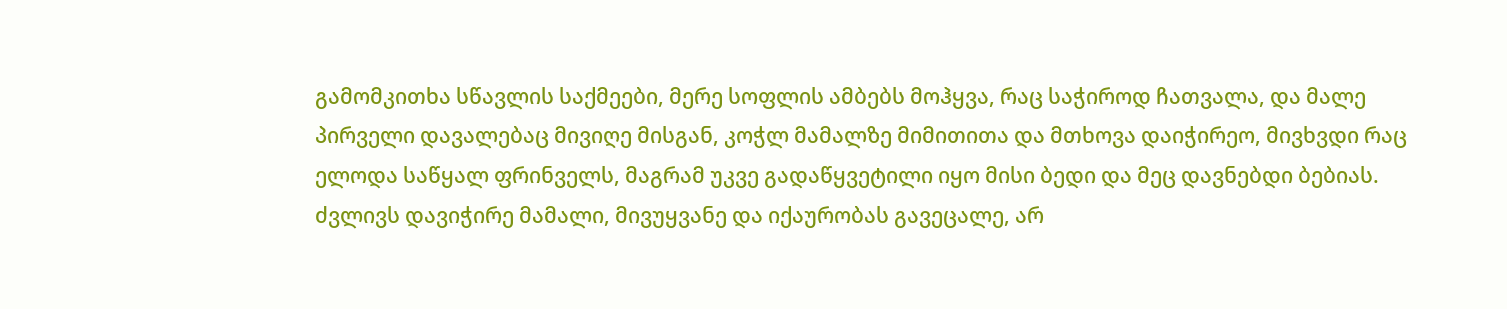გამომკითხა სწავლის საქმეები, მერე სოფლის ამბებს მოჰყვა, რაც საჭიროდ ჩათვალა, და მალე პირველი დავალებაც მივიღე მისგან, კოჭლ მამალზე მიმითითა და მთხოვა დაიჭირეო, მივხვდი რაც ელოდა საწყალ ფრინველს, მაგრამ უკვე გადაწყვეტილი იყო მისი ბედი და მეც დავნებდი ბებიას. ძვლივს დავიჭირე მამალი, მივუყვანე და იქაურობას გავეცალე, არ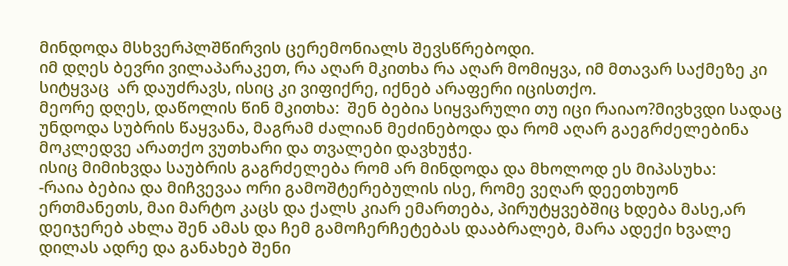მინდოდა მსხვერპლშწირვის ცერემონიალს შევსწრებოდი.
იმ დღეს ბევრი ვილაპარაკეთ, რა აღარ მკითხა რა აღარ მომიყვა, იმ მთავარ საქმეზე კი სიტყვაც  არ დაუძრავს, ისიც კი ვიფიქრე, იქნებ არაფერი იცისთქო.
მეორე დღეს, დაწოლის წინ მკითხა:  შენ ბებია სიყვარული თუ იცი რაიაო?მივხვდი სადაც უნდოდა სუბრის წაყვანა, მაგრამ ძალიან მეძინებოდა და რომ აღარ გაეგრძელებინა მოკლედვე არათქო ვუთხარი და თვალები დავხუჭე.
ისიც მიმიხვდა საუბრის გაგრძელება რომ არ მინდოდა და მხოლოდ ეს მიპასუხა:
-რაია ბებია და მიჩვევაა ორი გამოშტერებულის ისე, რომე ვეღარ დეეთხუონ ერთმანეთს, მაი მარტო კაცს და ქალს კიარ ემართება, პირუტყვებშიც ხდება მასე,არ დეიჯერებ ახლა შენ ამას და ჩემ გამოჩერჩეტებას დააბრალებ, მარა ადექი ხვალე დილას ადრე და განახებ შენი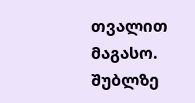თვალით მაგასო. შუბლზე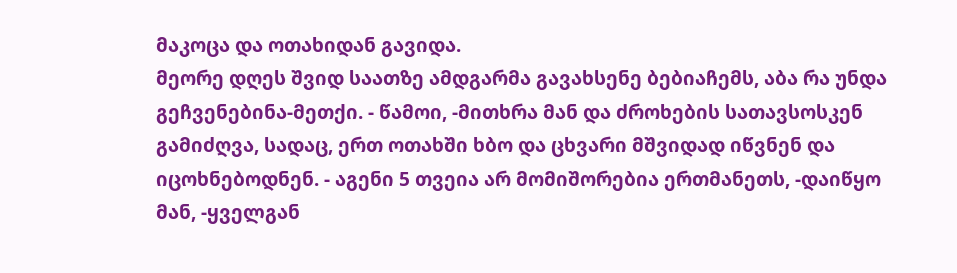მაკოცა და ოთახიდან გავიდა.
მეორე დღეს შვიდ საათზე ამდგარმა გავახსენე ბებიაჩემს, აბა რა უნდა გეჩვენებინა-მეთქი. - წამოი, -მითხრა მან და ძროხების სათავსოსკენ გამიძღვა, სადაც, ერთ ოთახში ხბო და ცხვარი მშვიდად იწვნენ და იცოხნებოდნენ. - აგენი 5 თვეია არ მომიშორებია ერთმანეთს, -დაიწყო მან, -ყველგან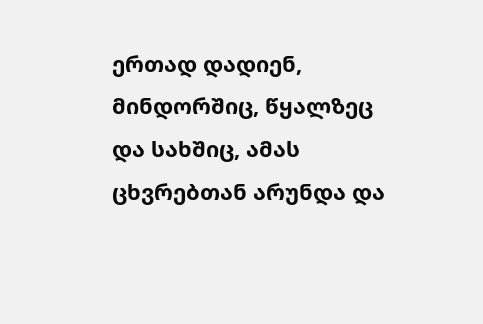ერთად დადიენ, მინდორშიც, წყალზეც და სახშიც, ამას ცხვრებთან არუნდა და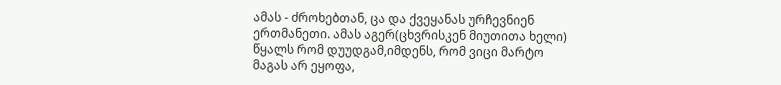ამას - ძროხებთან, ცა და ქვეყანას ურჩევნიენ ერთმანეთი. ამას აგერ(ცხვრისკენ მიუთითა ხელი) წყალს რომ დუუდგამ,იმდენს, რომ ვიცი მარტო მაგას არ ეყოფა,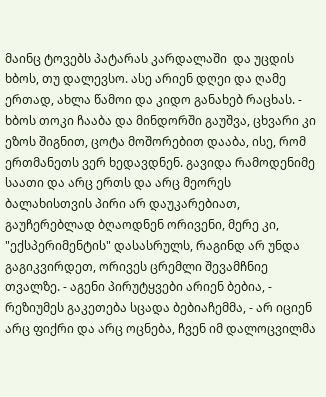მაინც ტოვებს პატარას კარდალაში  და უცდის ხბოს, თუ დალევსო. ასე არიენ დღეი და ღამე ერთად, ახლა წამოი და კიდო განახებ რაცხას. -  ხბოს თოკი ჩააბა და მინდორში გაუშვა, ცხვარი კი ეზოს შიგნით, ცოტა მოშორებით დააბა, ისე, რომ ერთმანეთს ვერ ხედავდნენ. გავიდა რამოდენიმე საათი და არც ერთს და არც მეორეს ბალახისთვის პირი არ დაუკარებიათ, გაუჩერებლად ბღაოდნენ ორივენი, მერე კი, "ექსპერიმენტის" დასასრულს, რაგინდ არ უნდა გაგიკვირდეთ, ორივეს ცრემლი შევამჩნიე თვალზე. - აგენი პირუტყვები არიენ ბებია, - რეზიუმეს გაკეთება სცადა ბებიაჩემმა, - არ იციენ არც ფიქრი და არც ოცნება, ჩვენ იმ დალოცვილმა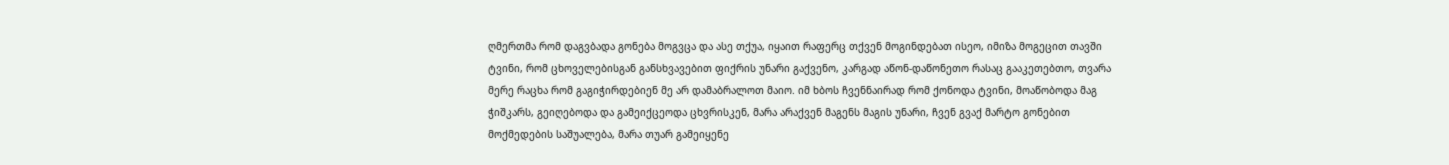ღმერთმა რომ დაგვბადა გონება მოგვცა და ასე თქუა, იყაით რაფერც თქვენ მოგინდებათ ისეო, იმიზა მოგეცით თავში ტვინი, რომ ცხოველებისგან განსხვავებით ფიქრის უნარი გაქვენო, კარგად აწონ-დაწონეთო რასაც გააკეთებთო, თვარა მერე რაცხა რომ გაგიჭირდებიენ მე არ დამაბრალოთ მაიო. იმ ხბოს ჩვენნაირად რომ ქონოდა ტვინი, მოაწობოდა მაგ ჭიშკარს, გეიღებოდა და გამეიქცეოდა ცხვრისკენ, მარა არაქვენ მაგენს მაგის უნარი, ჩვენ გვაქ მარტო გონებით მოქმედების საშუალება, მარა თუარ გამეიყენე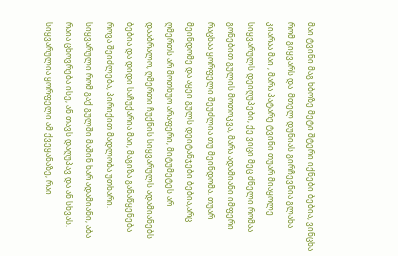მაი ტვინი მაგ ხბოზე მეტი შტერი იქნები ბებია, ვინცხა რომ გიყვარს და  მთელ დუნიას გირჩევნია გლახა კიარაა მაი , მარა პატარე ტვინი თუარ მიაყოლე სიყვარულს დეიღუპები, ქე ვიცი მეც ძნელი რომაა გონებით გულის მოთოკვა, მარა ადამიანი იმფერი რაცხაა ყორფელი შეუძლია თუ მეინდომა. თუარ მეინდომე და აყეი გულს დეიტანჯები ბებია,არც ღმერთს არ მოთხუო არაფერი, მიტუმეტეს არ დააბრალო, ღმერთი ჩუქნის სიყვარულს ადამიანებს ბებია და დიდი საჩუქარია მაი, მაგიზა განაწყენება როვა შეიძლება, პირიქით მადლობა უთხარი. სიყვარული რომ გაქ გულში მაშინ ხარ ადამიანი, აბა რაია ცხოვრება ისე, ან თავს დაღუპავ და ან სხვას. სიყვარულია ყორფელი ამ ქვეყანაზე, რაი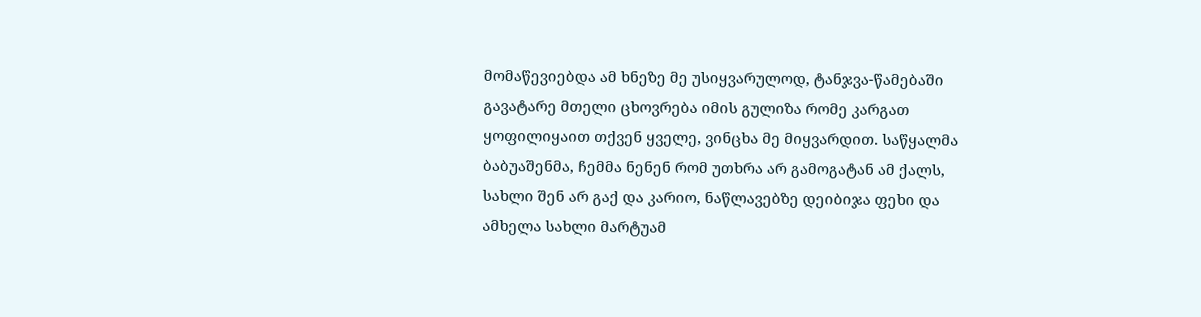მომაწევიებდა ამ ხნეზე მე უსიყვარულოდ, ტანჯვა-წამებაში გავატარე მთელი ცხოვრება იმის გულიზა რომე კარგათ ყოფილიყაით თქვენ ყველე, ვინცხა მე მიყვარდით. საწყალმა ბაბუაშენმა, ჩემმა ნენენ რომ უთხრა არ გამოგატან ამ ქალს, სახლი შენ არ გაქ და კარიო, ნაწლავებზე დეიბიჯა ფეხი და ამხელა სახლი მარტუამ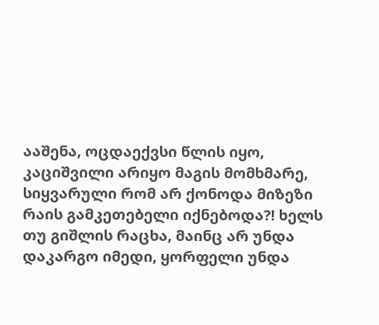ააშენა, ოცდაექვსი წლის იყო, კაციშვილი არიყო მაგის მომხმარე, სიყვარული რომ არ ქონოდა მიზეზი რაის გამკეთებელი იქნებოდა?! ხელს თუ გიშლის რაცხა, მაინც არ უნდა დაკარგო იმედი, ყორფელი უნდა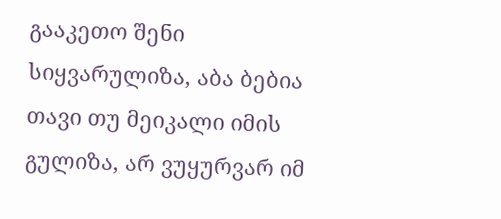გააკეთო შენი სიყვარულიზა, აბა ბებია თავი თუ მეიკალი იმის გულიზა, არ ვუყურვარ იმ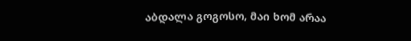აბდალა გოგოსო, მაი ხომ არაა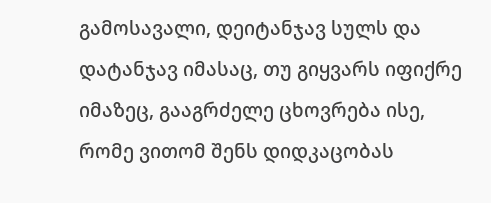გამოსავალი, დეიტანჯავ სულს და დატანჯავ იმასაც, თუ გიყვარს იფიქრე იმაზეც, გააგრძელე ცხოვრება ისე, რომე ვითომ შენს დიდკაცობას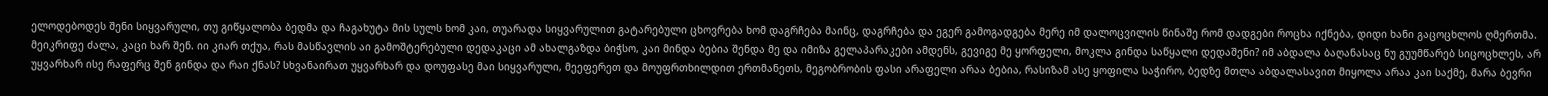ელოდებოდეს შენი სიყვარული, თუ გიწყალობა ბედმა და ჩაგახუტა მის სულს ხომ კაი, თუარადა სიყვარულით გატარებული ცხოვრება ხომ დაგრჩება მაინც, დაგრჩება და ეგერ გამოგადგება მერე იმ დალოცვილის წინაშე რომ დადგები როცხა იქნება, დიდი ხანი გაცოცხლოს ღმერთმა. მეიკრიფე ძალა, კაცი ხარ შენ. იი კიარ თქუა, რას მასწავლის აი გამოშტერებული დედაკაცი ამ ახალგაზდა ბიჭსო, კაი მინდა ბებია შენდა მე და იმიზა გელაპარაკები ამდენს, გევიგე მე ყორფელი, მოკლა გინდა საწყალი დედაშენი? იმ აბდალა ბაღანასაც ნუ გუუმწარებ სიცოცხლეს, არ უყვარხარ ისე რაფერც შენ გინდა და რაი ქნას? სხვანაირათ უყვარხარ და დოუფასე მაი სიყვარული, მეეფერეთ და მოუფრთხილდით ერთმანეთს, მეგობრობის ფასი არაფელი არაა ბებია, რასიზამ ასე ყოფილა საჭირო, ბედზე მთლა აბდალასავით მიყოლა არაა კაი საქმე, მარა ბევრი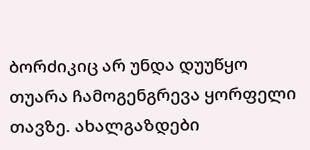ბორძიკიც არ უნდა დუუწყო თუარა ჩამოგენგრევა ყორფელი თავზე. ახალგაზდები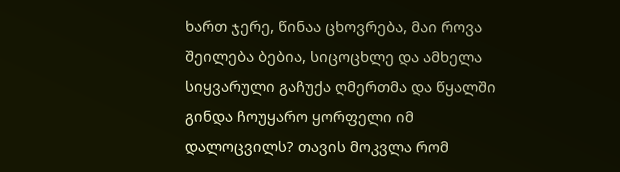ხართ ჯერე, წინაა ცხოვრება, მაი როვა შეილება ბებია, სიცოცხლე და ამხელა სიყვარული გაჩუქა ღმერთმა და წყალში გინდა ჩოუყარო ყორფელი იმ დალოცვილს? თავის მოკვლა რომ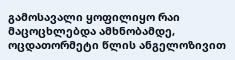გამოსავალი ყოფილიყო რაი მაცოცხლებდა ამხნობამდე, ოცდათორმეტი წლის ანგელოზივით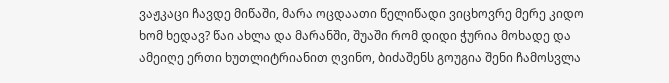ვაჟკაცი ჩავდე მიწაში, მარა ოცდაათი წელიწადი ვიცხოვრე მერე კიდო ხომ ხედავ? წაი ახლა და მარანში, შუაში რომ დიდი ჭურია მოხადე და ამეიღე ერთი ხუთლიტრიანით ღვინო, ბიძაშენს გოუგია შენი ჩამოსვლა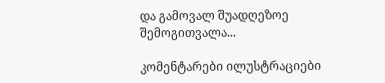და გამოვალ შუადღეზოე შემოგითვალა...

კომენტარები ილუსტრაციები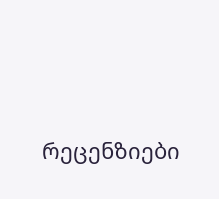რეცენზიები